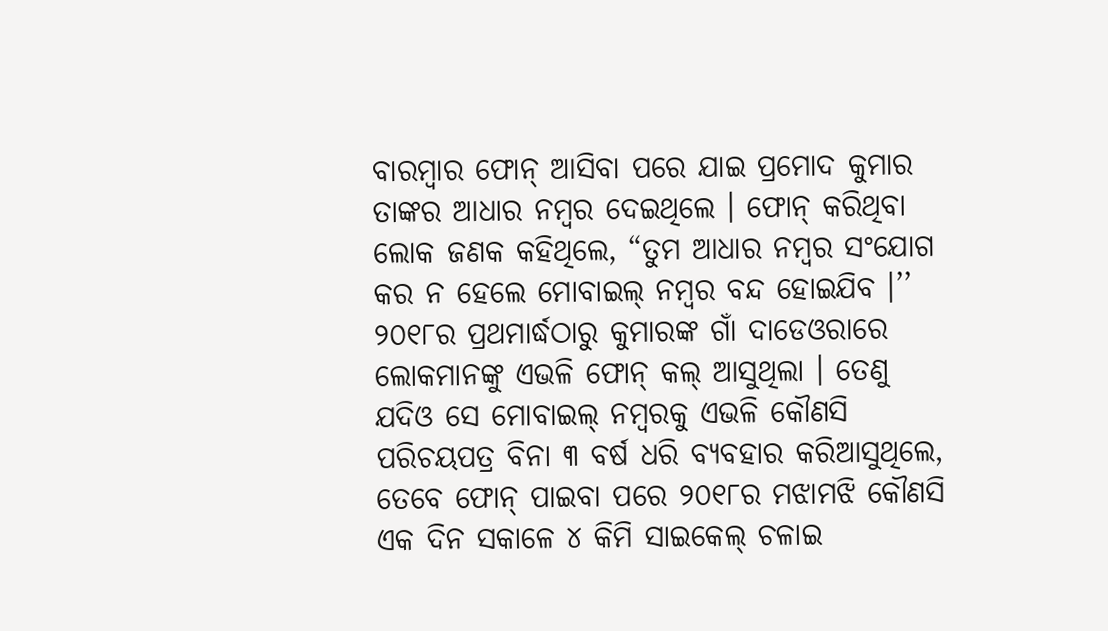ବାରମ୍ବାର ଫୋନ୍ ଆସିବା ପରେ ଯାଇ ପ୍ରମୋଦ କୁମାର ତାଙ୍କର ଆଧାର ନମ୍ବର ଦେଇଥିଲେ । ଫୋନ୍ କରିଥିବା ଲୋକ ଜଣକ କହିଥିଲେ, “ତୁମ ଆଧାର ନମ୍ବର ସଂଯୋଗ କର ନ ହେଲେ ମୋବାଇଲ୍ ନମ୍ବର ବନ୍ଦ ହୋଇଯିବ ।’’
୨୦୧୮ର ପ୍ରଥମାର୍ଦ୍ଧଠାରୁ କୁମାରଙ୍କ ଗାଁ ଦାଡେଓରାରେ ଲୋକମାନଙ୍କୁ ଏଭଳି ଫୋନ୍ କଲ୍ ଆସୁଥିଲା । ତେଣୁ ଯଦିଓ ସେ ମୋବାଇଲ୍ ନମ୍ବରକୁ ଏଭଳି କୌଣସି ପରିଚୟପତ୍ର ବିନା ୩ ବର୍ଷ ଧରି ବ୍ୟବହାର କରିଆସୁଥିଲେ, ତେବେ ଫୋନ୍ ପାଇବା ପରେ ୨୦୧୮ର ମଝାମଝି କୌଣସି ଏକ ଦିନ ସକାଳେ ୪ କିମି ସାଇକେଲ୍ ଚଳାଇ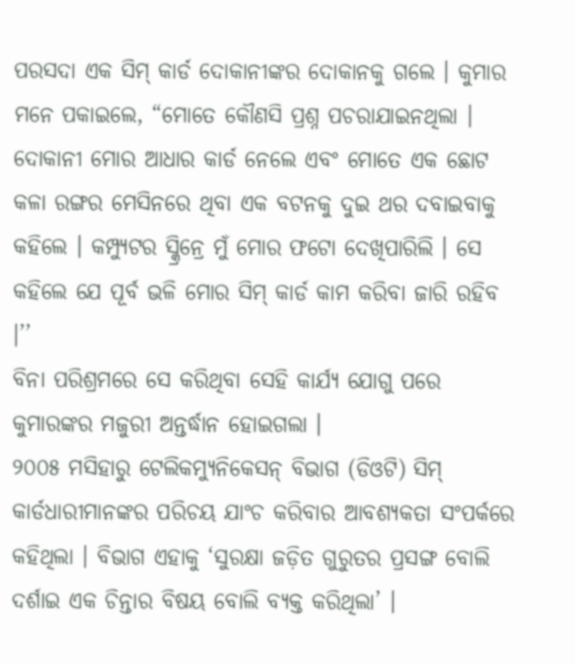ପରସଦା ଏକ ସିମ୍ କାର୍ଡ ଦୋକାନୀଙ୍କର ଦୋକାନକୁ ଗଲେ । କୁମାର ମନେ ପକାଇଲେ, “ମୋତେ କୌଣସି ପ୍ରଶ୍ନ ପଚରାଯାଇନଥିଲା । ଦୋକାନୀ ମୋର ଆଧାର କାର୍ଡ ନେଲେ ଏବଂ ମୋତେ ଏକ ଛୋଟ କଳା ରଙ୍ଗର ମେସିନରେ ଥିବା ଏକ ବଟନକୁ ଦୁଇ ଥର ଦବାଇବାକୁ କହିଲେ । କମ୍ପ୍ୟୁଟର ସ୍କ୍ରିନ୍ରେ ମୁଁ ମୋର ଫଟୋ ଦେଖିପାରିଲି । ସେ କହିଲେ ଯେ ପୂର୍ବ ଭଳି ମୋର ସିମ୍ କାର୍ଡ କାମ କରିବା ଜାରି ରହିବ ।’’
ବିନା ପରିଶ୍ରମରେ ସେ କରିଥିବା ସେହି କାର୍ଯ୍ୟ ଯୋଗୁ ପରେ କୁମାରଙ୍କର ମଜୁରୀ ଅନ୍ତର୍ଦ୍ଧାନ ହୋଇଗଲା ।
୨୦୦୫ ମସିହାରୁ ଟେଲିକମ୍ୟୁନିକେସନ୍ ବିଭାଗ (ଡିଓଟି) ସିମ୍ କାର୍ଡଧାରୀମାନଙ୍କର ପରିଚୟ ଯାଂଚ କରିବାର ଆବଶ୍ୟକତା ସଂପର୍କରେ କହିଥିଲା । ବିଭାଗ ଏହାକୁ ‘ସୁରକ୍ଷା ଜଡ଼ିତ ଗୁରୁତର ପ୍ରସଙ୍ଗ ବୋଲି ଦର୍ଶାଇ ଏକ ଚିନ୍ତାର ବିଷୟ ବୋଲି ବ୍ୟକ୍ତ କରିଥିଲା’ ।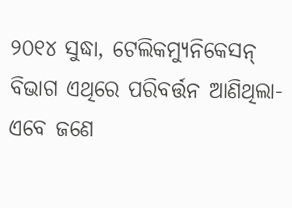୨୦୧୪ ସୁଦ୍ଧା, ଟେଲିକମ୍ୟୁନିକେସନ୍ ବିଭାଗ ଏଥିରେ ପରିବର୍ତ୍ତନ ଆଣିଥିଲା-ଏବେ ଜଣେ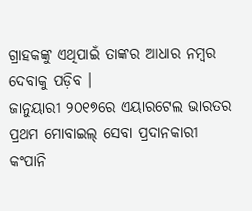ଗ୍ରାହକଙ୍କୁ ଏଥିପାଇଁ ତାଙ୍କର ଆଧାର ନମ୍ବର ଦେବାକୁ ପଡ଼ିବ ।
ଜାନୁୟାରୀ ୨୦୧୭ରେ ଏୟାରଟେଲ ଭାରତର ପ୍ରଥମ ମୋବାଇଲ୍ ସେବା ପ୍ରଦାନକାରୀ କଂପାନି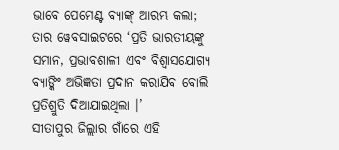ଭାବେ ପେମେଣ୍ଟ ବ୍ୟାଙ୍କ୍ ଆରମ୍ଭ କଲା; ତାର ୱେବସାଇଟରେ ‘ପ୍ରତି ଭାରତୀୟଙ୍କୁ ସମାନ, ପ୍ରଭାବଶାଳୀ ଏବଂ ବିଶ୍ୱାସଯୋଗ୍ୟ ବ୍ୟାଙ୍କିଂ ଅଭିଜ୍ଞତା ପ୍ରଦାନ କରାଯିବ ବୋଲି ପ୍ରତିଶ୍ରୁତି ଦିଆଯାଇଥିଲା ।’
ସୀତାପୁର ଜିଲ୍ଲାର ଗାଁରେ ଏହି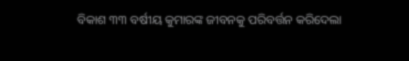ବିକାଶ ୩୩ ବର୍ଷୀୟ କୁମାରଙ୍କ ଜୀବନକୁ ପରିବର୍ତ୍ତନ କରିଦେଲା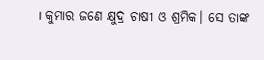। କୁମାର ଜଣେ କ୍ଷୁଦ୍ର ଚାଷୀ ଓ ଶ୍ରମିକ। ସେ ତାଙ୍କ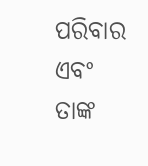ପରିବାର ଏବଂ ତାଙ୍କ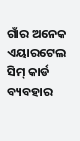ଗାଁର ଅନେକ ଏୟାରଟେଲ ସିମ୍ କାର୍ଡ ବ୍ୟବହାର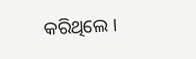କରିଥିଲେ ।